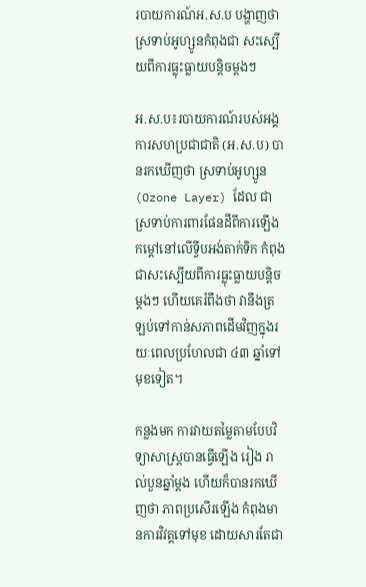របាយការណ៍អ.ស.ប បង្ហាញថា ស្រទាប់អូហ្សូនកំពុងជា សះស្បើយពីការធ្លុះធ្លាយបន្តិចម្តងៗ

អ.ស.ប៖របាយការណ៍របស់អង្គការសហប្រជាជាតិ (អ.ស.ប) បានរកឃើញថា ស្រទាប់អូហ្សូន (Ozone Layer) ដែល ជាស្រទាប់ការពារផែនដីពីការឡើងកម្ដៅនៅលើទ្វីបអង់តាក់ទិក កំពុងជាសះស្បើយពីការធ្លុះធ្លាយបន្តិចម្ដងៗ ហើយគេរំពឹងថា វានឹងត្រឡប់ទៅកាន់សភាពដើមវិញក្នុងរយៈពេលប្រហែលជា ៤៣ ឆ្នាំទៅមុខទៀត។

កន្លងមក ការវាយតម្លៃតាមបែបវិទ្យាសាស្ត្របានធ្វើឡើង រៀង រាល់បួនឆ្នាំម្តង ហើយក៏បានរកឃើញថា ភាពប្រសើរឡើង កំពុងមានការវិវត្តទៅមុខ ដោយសារតែជា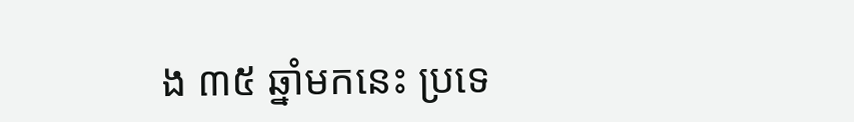ង ៣៥ ឆ្នាំមកនេះ ប្រទេ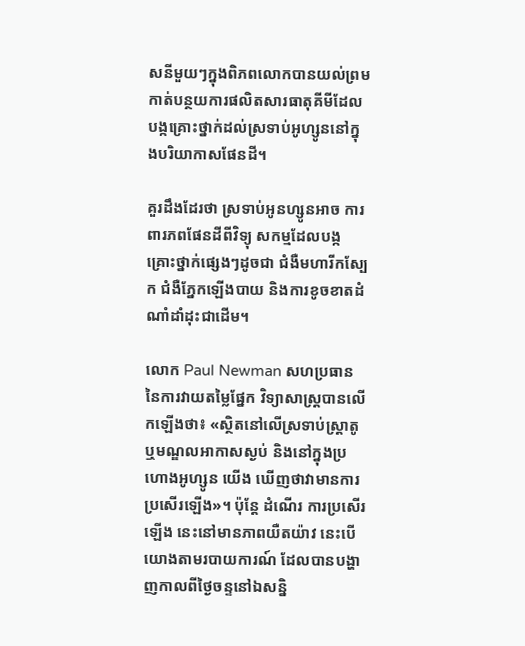សនីមួយៗក្នុងពិភពលោកបានយល់ព្រមកាត់បន្ថយការផលិតសារធាតុគីមីដែលបង្កគ្រោះថ្នាក់ដល់ស្រទាប់អូហ្សូននៅក្នុងបរិយាកាសផែនដី។

គួរដឹងដែរថា ស្រទាប់អូនហ្សូនអាច ការពារភពផែនដីពីវិទ្យុ សកម្មដែលបង្កគ្រោះថ្នាក់ផ្សេងៗដូចជា ជំងឺមហារីកស្បែក ជំងឺភ្នែកឡើងបាយ និងការខូចខាតដំណាំដាំដុះជាដើម។

លោក Paul Newman សហប្រធាននៃការវាយតម្លៃផ្នែក វិទ្យាសាស្ត្របានលើកឡើងថា៖ «ស្ថិតនៅលើស្រទាប់ស្ត្រាតូ ឬមណ្ឌលអាកាសស្ងប់ និងនៅក្នុងប្រហោងអូហ្សូន យើង ឃើញថាវាមានការប្រសើរឡើង»។ ប៉ុន្តែ ដំណើរ ការប្រសើរ ឡើង នេះនៅមានភាពយឺតយ៉ាវ នេះបើយោងតាមរបាយការណ៍ ដែលបានបង្ហាញកាលពីថ្ងៃចន្ទនៅឯសន្និ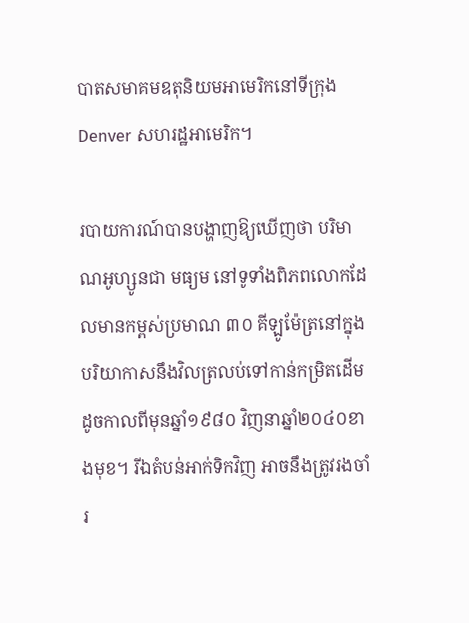បាតសមាគមឧតុនិយមអាមេរិកនៅទីក្រុង Denver សហរដ្ឋអាមេរិក។

របាយការណ៍បានបង្ហាញឱ្យឃើញថា បរិមាណអូហ្សូនជា មធ្យម នៅទូទាំងពិភពលោកដែលមានកម្ពស់ប្រមាណ ៣០ គីឡូម៉ែត្រនៅក្នុងបរិយាកាសនឹងវិលត្រលប់ទៅកាន់កម្រិតដើមដូចកាលពីមុនឆ្នាំ១៩៨០ វិញនាឆ្នាំ២០៤០ខាងមុខ។ រីឯតំបន់អាក់ទិកវិញ អាចនឹងត្រូវរងចាំរ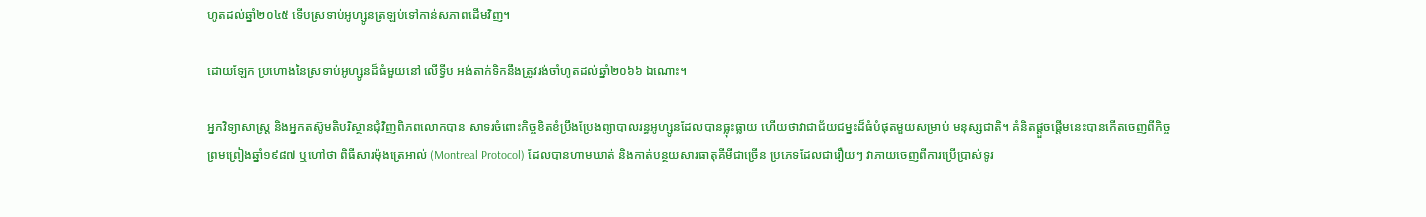ហូតដល់ឆ្នាំ២០៤៥ ទើបស្រទាប់អូហ្សូនត្រឡប់ទៅកាន់សភាពដើមវិញ។

ដោយឡែក ប្រហោងនៃស្រទាប់អូហ្សូនដ៏ធំមួយនៅ លើទ្វីប អង់តាក់ទិកនឹងត្រូវរង់ចាំហូតដល់ឆ្នាំ២០៦៦ ឯណោះ។

អ្នកវិទ្យាសាស្ត្រ និងអ្នកតស៊ូមតិបរិស្ថានជុំវិញពិភពលោកបាន សាទរចំពោះកិច្ចខិតខំប្រឹងប្រែងព្យាបាលរន្ធអូហ្សូនដែលបានធ្លុះធ្លាយ ហើយថាវាជាជ័យជម្នះដ៏ធំបំផុតមួយសម្រាប់ មនុស្សជាតិ។ គំនិតផ្តួចផ្តើមនេះបានកើតចេញពីកិច្ចព្រមព្រៀងឆ្នាំ១៩៨៧ ឬហៅថា ពិធីសារម៉ុងត្រេអាល់ (Montreal Protocol) ដែលបានហាមឃាត់ និងកាត់បន្ថយសារធាតុគីមីជាច្រើន ប្រភេទដែលជារឿយៗ វាភាយចេញពីការប្រើប្រាស់ទូរ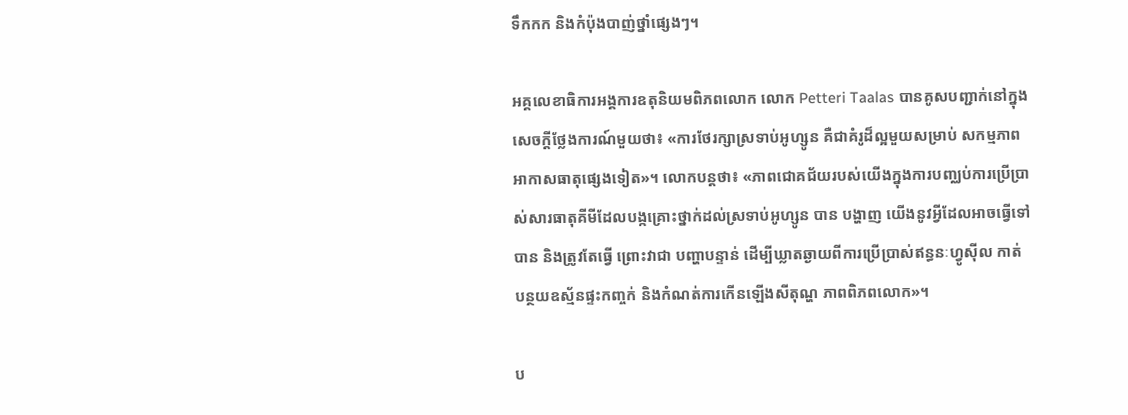ទឹកកក និងកំប៉ុងបាញ់ថ្នាំផ្សេងៗ។

អគ្គលេខាធិការអង្គការឧតុនិយមពិភពលោក លោក Petteri Taalas បានគូសបញ្ជាក់នៅក្នុងសេចក្តីថ្លែងការណ៍មួយថា៖ «ការថែរក្សាស្រទាប់អូហ្សូន គឺជាគំរូដ៏ល្អមួយសម្រាប់ សកម្មភាព អាកាសធាតុផ្សេងទៀត»។ លោកបន្តថា៖ «ភាពជោគជ័យរបស់យើងក្នុងការបញ្ឈប់ការប្រើប្រាស់សារធាតុគីមីដែលបង្កគ្រោះថ្នាក់ដល់ស្រទាប់អូហ្សូន បាន បង្ហាញ យើងនូវអ្វីដែលអាចធ្វើទៅបាន និងត្រូវតែធ្វើ ព្រោះវាជា បញ្ហាបន្ទាន់ ដើម្បីឃ្លាតឆ្ងាយពីការប្រើប្រាស់ឥន្ធនៈហ្វូស៊ីល កាត់បន្ថយឧស្ម័នផ្ទះកញ្ចក់ និងកំណត់ការកើនឡើងសីតុណ្ហ ភាពពិភពលោក»។

ប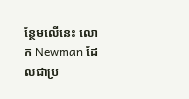ន្ថែមលើនេះ លោក Newman ដែលជាប្រ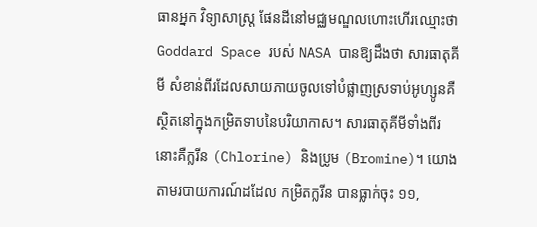ធានអ្នក វិទ្យាសាស្ត្រ ផែនដីនៅមជ្ឈមណ្ឌលហោះហើរឈ្មោះថា Goddard Space របស់ NASA បានឱ្យដឹងថា សារធាតុគីមី សំខាន់ពីរដែលសាយភាយចូលទៅបំផ្លាញស្រទាប់អូហ្សូនគឺស្ថិតនៅក្នុងកម្រិតទាបនៃបរិយាកាស។ សារធាតុគីមីទាំងពីរនោះគឺក្លរីន (Chlorine) និងប្រូម (Bromine)។ យោងតាមរបាយការណ៍ដដែល កម្រិតក្លរីន បានធ្លាក់ចុះ ១១,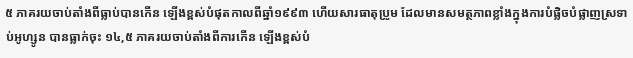៥ ភាគរយចាប់តាំងពីធ្លាប់បានកើន ឡើងខ្ពស់បំផុតកាលពីឆ្នាំ១៩៩៣ ហើយសារធាតុប្រូម ដែលមានសមត្ថភាពខ្លាំងក្នុងការបំផ្លិចបំផ្លាញស្រទាប់អូហ្សូន បានធ្លាក់ចុះ ១៤,៥ ភាគរយចាប់តាំងពីការកើន ឡើងខ្ពស់បំ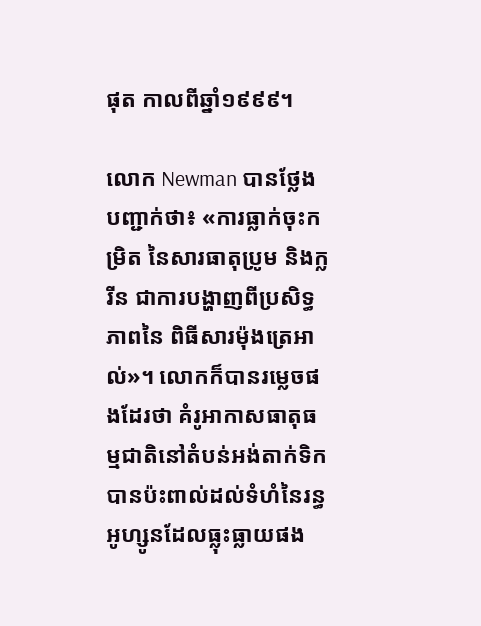ផុត កាលពីឆ្នាំ១៩៩៩។

លោក Newman បានថ្លែងបញ្ជាក់ថា៖ «ការធ្លាក់ចុះកម្រិត នៃសារធាតុប្រូម និងក្លរីន ជាការបង្ហាញពីប្រសិទ្ធភាពនៃ ពិធីសារម៉ុងត្រេអាល់»។ លោកក៏បានរម្លេចផងដែរថា គំរូអាកាសធាតុធម្មជាតិនៅតំបន់អង់តាក់ទិកបានប៉ះពាល់ដល់ទំហំនៃរន្ធអូហ្សូនដែលធ្លុះធ្លាយផង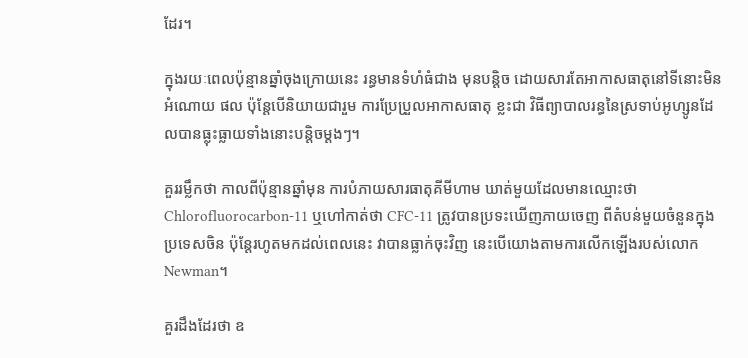ដែរ។

ក្នុងរយៈពេលប៉ុន្មានឆ្នាំចុងក្រោយនេះ រន្ធមានទំហំធំជាង មុនបន្តិច ដោយសារតែអាកាសធាតុនៅទីនោះមិន អំណោយ ផល ប៉ុន្តែបើនិយាយជារួម ការប្រែប្រួលអាកាសធាតុ ខ្លះជា វិធីព្យាបាលរន្ធនៃស្រទាប់អូហ្សូនដែលបានធ្លុះធ្លាយទាំងនោះបន្តិចម្ដងៗ។

គួររម្លឹកថា កាលពីប៉ុន្មានឆ្នាំមុន ការបំភាយសារធាតុគីមីហាម ឃាត់មួយដែលមានឈ្មោះថា Chlorofluorocarbon-11 ឬហៅកាត់ថា CFC-11 ត្រូវបានប្រទះឃើញភាយចេញ ពីតំបន់មួយចំនួនក្នុងប្រទេសចិន ប៉ុន្តែរហូតមកដល់ពេលនេះ វាបានធ្លាក់ចុះវិញ នេះបើយោងតាមការលើកឡើងរបស់លោក Newman។

គួរដឹងដែរថា ឧ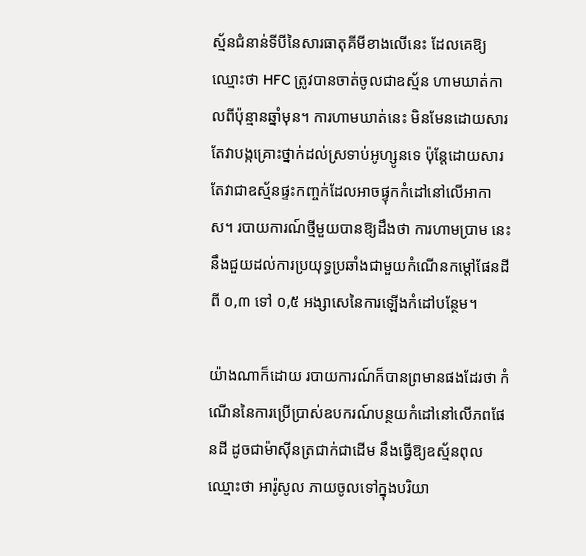ស្ម័នជំនាន់ទីបីនៃសារធាតុគីមីខាងលើនេះ ដែលគេឱ្យឈ្មោះថា HFC ត្រូវបានចាត់ចូលជាឧស្ម័ន ហាមឃាត់កាលពីប៉ុន្មានឆ្នាំមុន។ ការហាមឃាត់នេះ មិនមែនដោយសារតែវាបង្កគ្រោះថ្នាក់ដល់ស្រទាប់អូហ្សូនទេ ប៉ុន្តែដោយសារតែវាជាឧស្ម័នផ្ទះកញ្ចក់ដែលអាចផ្ទុកកំដៅនៅលើអាកាស។ របាយការណ៍ថ្មីមួយបានឱ្យដឹងថា ការហាមប្រាម នេះនឹងជួយដល់ការប្រយុទ្ធប្រឆាំងជាមួយកំណើនកម្ដៅផែនដីពី ០,៣ ទៅ ០,៥ អង្សាសេនៃការឡើងកំដៅបន្ថែម។

យ៉ាងណាក៏ដោយ របាយការណ៍ក៏បានព្រមានផងដែរថា កំណើននៃការប្រើប្រាស់ឧបករណ៍បន្ថយកំដៅនៅលើភពផែនដី ដូចជាម៉ាស៊ីនត្រជាក់ជាដើម នឹងធ្វើឱ្យឧស្ម័នពុលឈ្មោះថា អារ៉ូសូល ភាយចូលទៅក្នុងបរិយា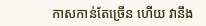កាសកាន់តែច្រើន ហើយ វានឹង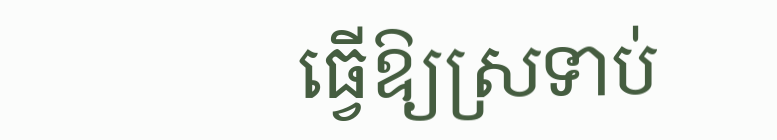ធ្វើឱ្យស្រទាប់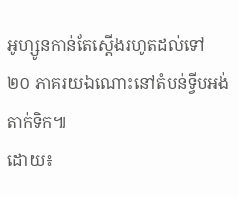អូហ្សូនកាន់តែស្តើងរហូតដល់ទៅ ២០ ភាគរយឯណោះនៅតំបន់ទ្វីបអង់តាក់ទិក៕
ដោយ៖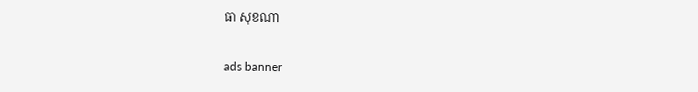ធា សុខណា

ads banner